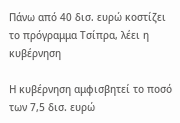Πάνω από 40 δισ. ευρώ κοστίζει το πρόγραμμα Τσίπρα, λέει η κυβέρνηση

Η κυβέρνηση αμφισβητεί το ποσό των 7,5 δισ. ευρώ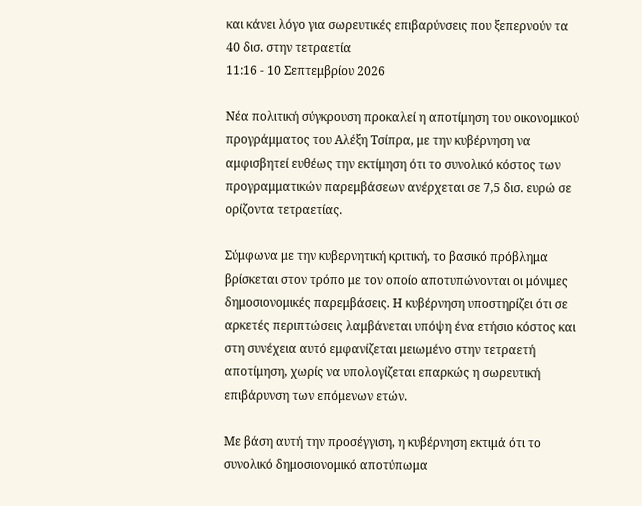και κάνει λόγο για σωρευτικές επιβαρύνσεις που ξεπερνούν τα 40 δισ. στην τετραετία
11:16 - 10 Σεπτεμβρίου 2026

Νέα πολιτική σύγκρουση προκαλεί η αποτίμηση του οικονομικού προγράμματος του Αλέξη Τσίπρα, με την κυβέρνηση να αμφισβητεί ευθέως την εκτίμηση ότι το συνολικό κόστος των προγραμματικών παρεμβάσεων ανέρχεται σε 7,5 δισ. ευρώ σε ορίζοντα τετραετίας.

Σύμφωνα με την κυβερνητική κριτική, το βασικό πρόβλημα βρίσκεται στον τρόπο με τον οποίο αποτυπώνονται οι μόνιμες δημοσιονομικές παρεμβάσεις. Η κυβέρνηση υποστηρίζει ότι σε αρκετές περιπτώσεις λαμβάνεται υπόψη ένα ετήσιο κόστος και στη συνέχεια αυτό εμφανίζεται μειωμένο στην τετραετή αποτίμηση, χωρίς να υπολογίζεται επαρκώς η σωρευτική επιβάρυνση των επόμενων ετών.

Με βάση αυτή την προσέγγιση, η κυβέρνηση εκτιμά ότι το συνολικό δημοσιονομικό αποτύπωμα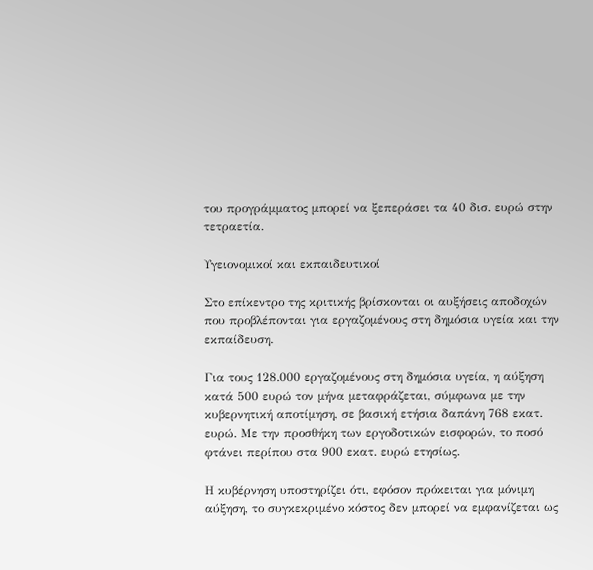του προγράμματος μπορεί να ξεπεράσει τα 40 δισ. ευρώ στην τετραετία.

Υγειονομικοί και εκπαιδευτικοί

Στο επίκεντρο της κριτικής βρίσκονται οι αυξήσεις αποδοχών που προβλέπονται για εργαζομένους στη δημόσια υγεία και την εκπαίδευση.

Για τους 128.000 εργαζομένους στη δημόσια υγεία, η αύξηση κατά 500 ευρώ τον μήνα μεταφράζεται, σύμφωνα με την κυβερνητική αποτίμηση, σε βασική ετήσια δαπάνη 768 εκατ. ευρώ. Με την προσθήκη των εργοδοτικών εισφορών, το ποσό φτάνει περίπου στα 900 εκατ. ευρώ ετησίως.

Η κυβέρνηση υποστηρίζει ότι, εφόσον πρόκειται για μόνιμη αύξηση, το συγκεκριμένο κόστος δεν μπορεί να εμφανίζεται ως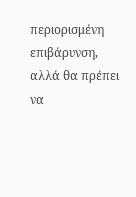περιορισμένη επιβάρυνση, αλλά θα πρέπει να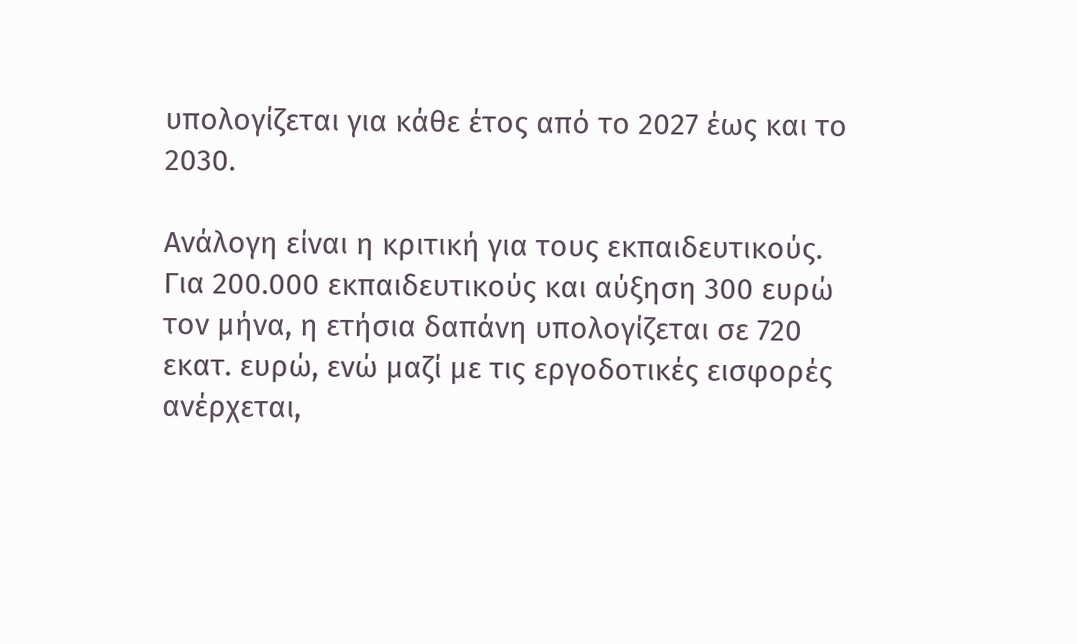υπολογίζεται για κάθε έτος από το 2027 έως και το 2030.

Ανάλογη είναι η κριτική για τους εκπαιδευτικούς. Για 200.000 εκπαιδευτικούς και αύξηση 300 ευρώ τον μήνα, η ετήσια δαπάνη υπολογίζεται σε 720 εκατ. ευρώ, ενώ μαζί με τις εργοδοτικές εισφορές ανέρχεται,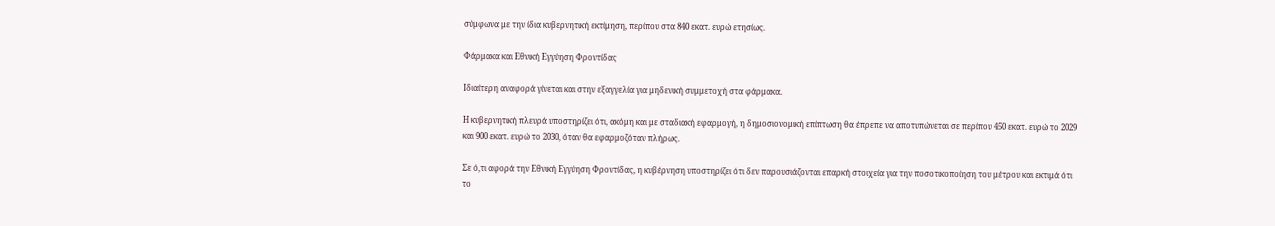σύμφωνα με την ίδια κυβερνητική εκτίμηση, περίπου στα 840 εκατ. ευρώ ετησίως.

Φάρμακα και Εθνική Εγγύηση Φροντίδας

Ιδιαίτερη αναφορά γίνεται και στην εξαγγελία για μηδενική συμμετοχή στα φάρμακα.

Η κυβερνητική πλευρά υποστηρίζει ότι, ακόμη και με σταδιακή εφαρμογή, η δημοσιονομική επίπτωση θα έπρεπε να αποτυπώνεται σε περίπου 450 εκατ. ευρώ το 2029 και 900 εκατ. ευρώ το 2030, όταν θα εφαρμοζόταν πλήρως.

Σε ό,τι αφορά την Εθνική Εγγύηση Φροντίδας, η κυβέρνηση υποστηρίζει ότι δεν παρουσιάζονται επαρκή στοιχεία για την ποσοτικοποίηση του μέτρου και εκτιμά ότι το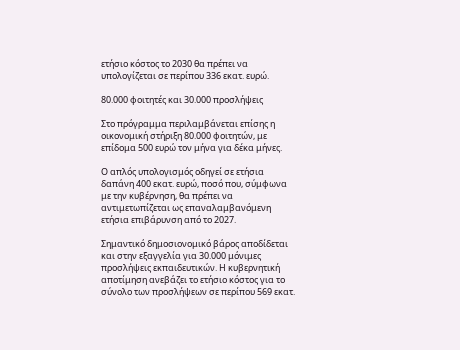ετήσιο κόστος το 2030 θα πρέπει να υπολογίζεται σε περίπου 336 εκατ. ευρώ.

80.000 φοιτητές και 30.000 προσλήψεις

Στο πρόγραμμα περιλαμβάνεται επίσης η οικονομική στήριξη 80.000 φοιτητών, με επίδομα 500 ευρώ τον μήνα για δέκα μήνες.

Ο απλός υπολογισμός οδηγεί σε ετήσια δαπάνη 400 εκατ. ευρώ, ποσό που, σύμφωνα με την κυβέρνηση, θα πρέπει να αντιμετωπίζεται ως επαναλαμβανόμενη ετήσια επιβάρυνση από το 2027.

Σημαντικό δημοσιονομικό βάρος αποδίδεται και στην εξαγγελία για 30.000 μόνιμες προσλήψεις εκπαιδευτικών. Η κυβερνητική αποτίμηση ανεβάζει το ετήσιο κόστος για το σύνολο των προσλήψεων σε περίπου 569 εκατ.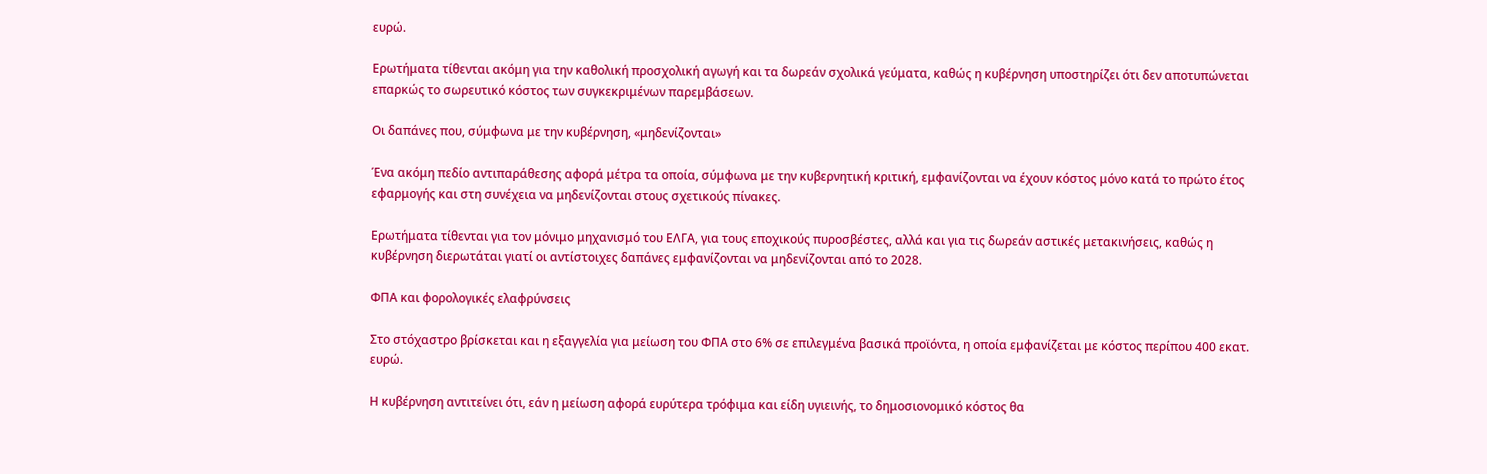ευρώ.

Ερωτήματα τίθενται ακόμη για την καθολική προσχολική αγωγή και τα δωρεάν σχολικά γεύματα, καθώς η κυβέρνηση υποστηρίζει ότι δεν αποτυπώνεται επαρκώς το σωρευτικό κόστος των συγκεκριμένων παρεμβάσεων.

Οι δαπάνες που, σύμφωνα με την κυβέρνηση, «μηδενίζονται»

Ένα ακόμη πεδίο αντιπαράθεσης αφορά μέτρα τα οποία, σύμφωνα με την κυβερνητική κριτική, εμφανίζονται να έχουν κόστος μόνο κατά το πρώτο έτος εφαρμογής και στη συνέχεια να μηδενίζονται στους σχετικούς πίνακες.

Ερωτήματα τίθενται για τον μόνιμο μηχανισμό του ΕΛΓΑ, για τους εποχικούς πυροσβέστες, αλλά και για τις δωρεάν αστικές μετακινήσεις, καθώς η κυβέρνηση διερωτάται γιατί οι αντίστοιχες δαπάνες εμφανίζονται να μηδενίζονται από το 2028.

ΦΠΑ και φορολογικές ελαφρύνσεις

Στο στόχαστρο βρίσκεται και η εξαγγελία για μείωση του ΦΠΑ στο 6% σε επιλεγμένα βασικά προϊόντα, η οποία εμφανίζεται με κόστος περίπου 400 εκατ. ευρώ.

Η κυβέρνηση αντιτείνει ότι, εάν η μείωση αφορά ευρύτερα τρόφιμα και είδη υγιεινής, το δημοσιονομικό κόστος θα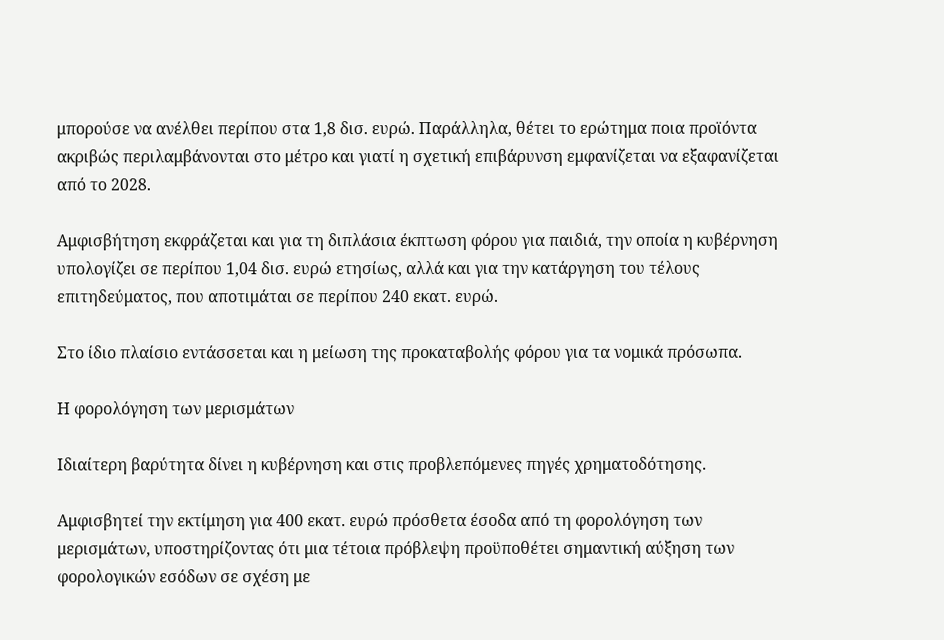μπορούσε να ανέλθει περίπου στα 1,8 δισ. ευρώ. Παράλληλα, θέτει το ερώτημα ποια προϊόντα ακριβώς περιλαμβάνονται στο μέτρο και γιατί η σχετική επιβάρυνση εμφανίζεται να εξαφανίζεται από το 2028.

Αμφισβήτηση εκφράζεται και για τη διπλάσια έκπτωση φόρου για παιδιά, την οποία η κυβέρνηση υπολογίζει σε περίπου 1,04 δισ. ευρώ ετησίως, αλλά και για την κατάργηση του τέλους επιτηδεύματος, που αποτιμάται σε περίπου 240 εκατ. ευρώ.

Στο ίδιο πλαίσιο εντάσσεται και η μείωση της προκαταβολής φόρου για τα νομικά πρόσωπα.

Η φορολόγηση των μερισμάτων

Ιδιαίτερη βαρύτητα δίνει η κυβέρνηση και στις προβλεπόμενες πηγές χρηματοδότησης.

Αμφισβητεί την εκτίμηση για 400 εκατ. ευρώ πρόσθετα έσοδα από τη φορολόγηση των μερισμάτων, υποστηρίζοντας ότι μια τέτοια πρόβλεψη προϋποθέτει σημαντική αύξηση των φορολογικών εσόδων σε σχέση με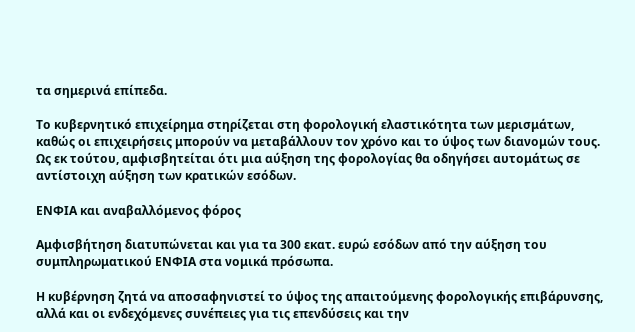τα σημερινά επίπεδα.

Το κυβερνητικό επιχείρημα στηρίζεται στη φορολογική ελαστικότητα των μερισμάτων, καθώς οι επιχειρήσεις μπορούν να μεταβάλλουν τον χρόνο και το ύψος των διανομών τους. Ως εκ τούτου, αμφισβητείται ότι μια αύξηση της φορολογίας θα οδηγήσει αυτομάτως σε αντίστοιχη αύξηση των κρατικών εσόδων.

ΕΝΦΙΑ και αναβαλλόμενος φόρος

Αμφισβήτηση διατυπώνεται και για τα 300 εκατ. ευρώ εσόδων από την αύξηση του συμπληρωματικού ΕΝΦΙΑ στα νομικά πρόσωπα.

Η κυβέρνηση ζητά να αποσαφηνιστεί το ύψος της απαιτούμενης φορολογικής επιβάρυνσης, αλλά και οι ενδεχόμενες συνέπειες για τις επενδύσεις και την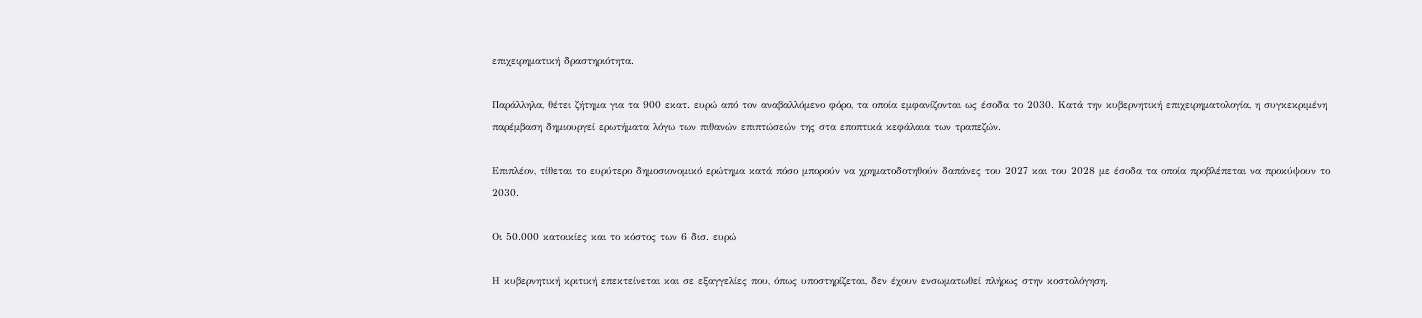επιχειρηματική δραστηριότητα.

Παράλληλα, θέτει ζήτημα για τα 900 εκατ. ευρώ από τον αναβαλλόμενο φόρο, τα οποία εμφανίζονται ως έσοδα το 2030. Κατά την κυβερνητική επιχειρηματολογία, η συγκεκριμένη παρέμβαση δημιουργεί ερωτήματα λόγω των πιθανών επιπτώσεών της στα εποπτικά κεφάλαια των τραπεζών.

Επιπλέον, τίθεται το ευρύτερο δημοσιονομικό ερώτημα κατά πόσο μπορούν να χρηματοδοτηθούν δαπάνες του 2027 και του 2028 με έσοδα τα οποία προβλέπεται να προκύψουν το 2030.

Οι 50.000 κατοικίες και το κόστος των 6 δισ. ευρώ

Η κυβερνητική κριτική επεκτείνεται και σε εξαγγελίες που, όπως υποστηρίζεται, δεν έχουν ενσωματωθεί πλήρως στην κοστολόγηση.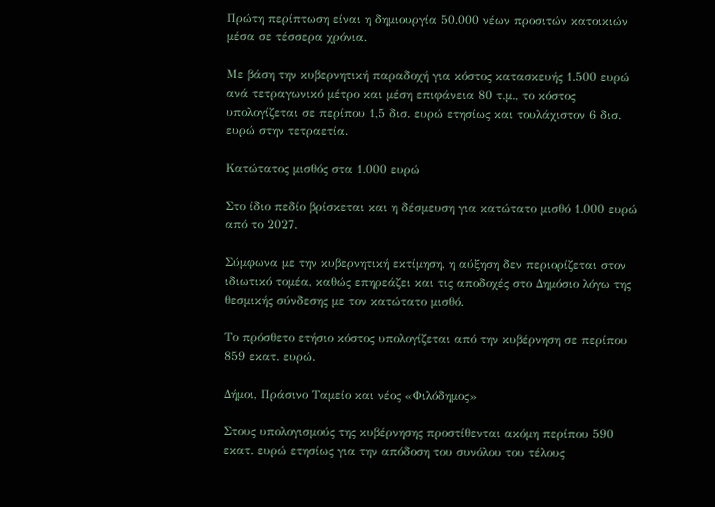Πρώτη περίπτωση είναι η δημιουργία 50.000 νέων προσιτών κατοικιών μέσα σε τέσσερα χρόνια.

Με βάση την κυβερνητική παραδοχή για κόστος κατασκευής 1.500 ευρώ ανά τετραγωνικό μέτρο και μέση επιφάνεια 80 τ.μ., το κόστος υπολογίζεται σε περίπου 1,5 δισ. ευρώ ετησίως και τουλάχιστον 6 δισ. ευρώ στην τετραετία.

Κατώτατος μισθός στα 1.000 ευρώ

Στο ίδιο πεδίο βρίσκεται και η δέσμευση για κατώτατο μισθό 1.000 ευρώ από το 2027.

Σύμφωνα με την κυβερνητική εκτίμηση, η αύξηση δεν περιορίζεται στον ιδιωτικό τομέα, καθώς επηρεάζει και τις αποδοχές στο Δημόσιο λόγω της θεσμικής σύνδεσης με τον κατώτατο μισθό.

Το πρόσθετο ετήσιο κόστος υπολογίζεται από την κυβέρνηση σε περίπου 859 εκατ. ευρώ.

Δήμοι, Πράσινο Ταμείο και νέος «Φιλόδημος»

Στους υπολογισμούς της κυβέρνησης προστίθενται ακόμη περίπου 590 εκατ. ευρώ ετησίως για την απόδοση του συνόλου του τέλους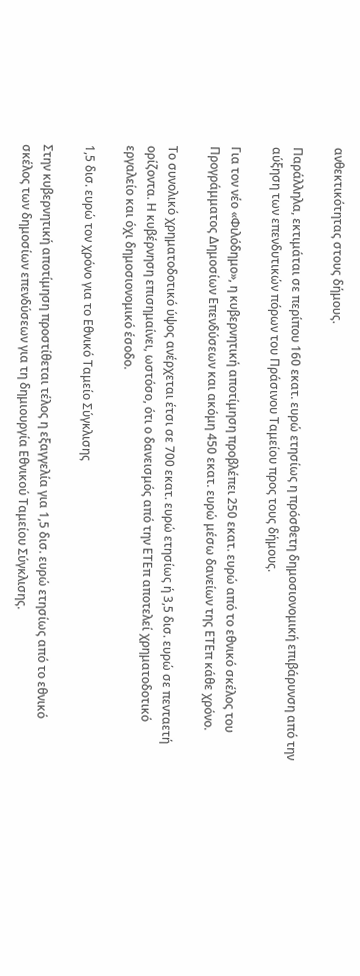ανθεκτικότητας στους δήμους.

Παράλληλα, εκτιμάται σε περίπου 160 εκατ. ευρώ ετησίως η πρόσθετη δημοσιονομική επιβάρυνση από την αύξηση των επενδυτικών πόρων του Πράσινου Ταμείου προς τους δήμους.

Για τον νέο «Φιλόδημο», η κυβερνητική αποτίμηση προβλέπει 250 εκατ. ευρώ από το εθνικό σκέλος του Προγράμματος Δημοσίων Επενδύσεων και ακόμη 450 εκατ. ευρώ μέσω δανείων της ΕΤΕπ κάθε χρόνο.

Το συνολικό χρηματοδοτικό ύψος ανέρχεται έτσι σε 700 εκατ. ευρώ ετησίως ή 3,5 δισ. ευρώ σε πενταετή ορίζοντα. Η κυβέρνηση επισημαίνει, ωστόσο, ότι ο δανεισμός από την ΕΤΕπ αποτελεί χρηματοδοτικό εργαλείο και όχι δημοσιονομικό έσοδο.

1,5 δισ. ευρώ τον χρόνο για το Εθνικό Ταμείο Σύγκλισης

Στην κυβερνητική αποτίμηση προστίθεται τέλος η εξαγγελία για 1,5 δισ. ευρώ ετησίως από το εθνικό σκέλος των δημοσίων επενδύσεων για τη δημιουργία Εθνικού Ταμείου Σύγκλισης.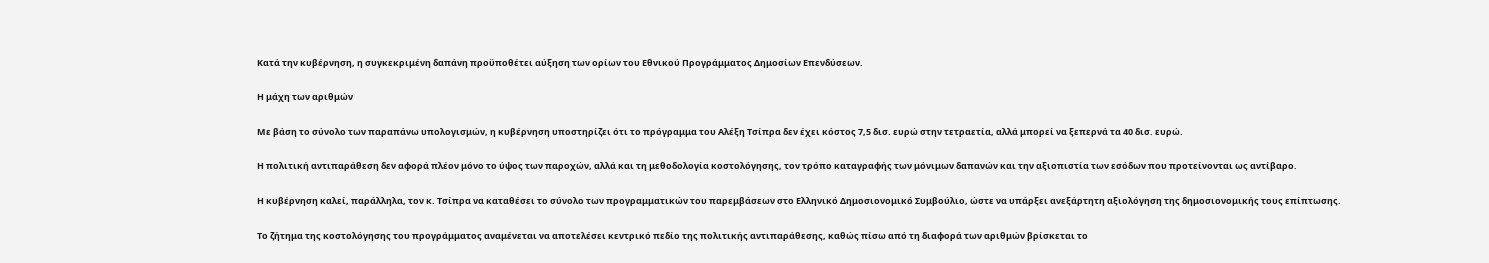Κατά την κυβέρνηση, η συγκεκριμένη δαπάνη προϋποθέτει αύξηση των ορίων του Εθνικού Προγράμματος Δημοσίων Επενδύσεων.

Η μάχη των αριθμών

Με βάση το σύνολο των παραπάνω υπολογισμών, η κυβέρνηση υποστηρίζει ότι το πρόγραμμα του Αλέξη Τσίπρα δεν έχει κόστος 7,5 δισ. ευρώ στην τετραετία, αλλά μπορεί να ξεπερνά τα 40 δισ. ευρώ.

Η πολιτική αντιπαράθεση δεν αφορά πλέον μόνο το ύψος των παροχών, αλλά και τη μεθοδολογία κοστολόγησης, τον τρόπο καταγραφής των μόνιμων δαπανών και την αξιοπιστία των εσόδων που προτείνονται ως αντίβαρο.

Η κυβέρνηση καλεί, παράλληλα, τον κ. Τσίπρα να καταθέσει το σύνολο των προγραμματικών του παρεμβάσεων στο Ελληνικό Δημοσιονομικό Συμβούλιο, ώστε να υπάρξει ανεξάρτητη αξιολόγηση της δημοσιονομικής τους επίπτωσης.

Το ζήτημα της κοστολόγησης του προγράμματος αναμένεται να αποτελέσει κεντρικό πεδίο της πολιτικής αντιπαράθεσης, καθώς πίσω από τη διαφορά των αριθμών βρίσκεται το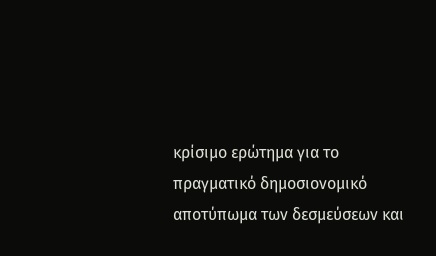κρίσιμο ερώτημα για το πραγματικό δημοσιονομικό αποτύπωμα των δεσμεύσεων και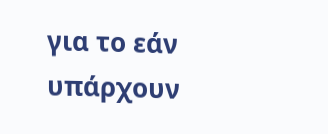για το εάν υπάρχουν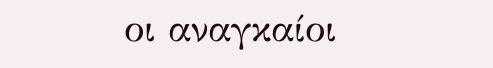οι αναγκαίοι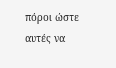πόροι ώστε αυτές να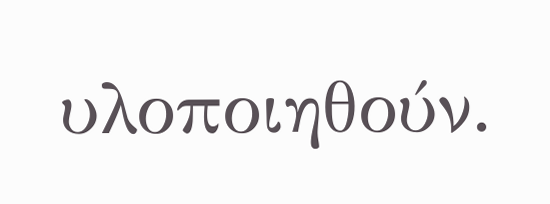υλοποιηθούν.